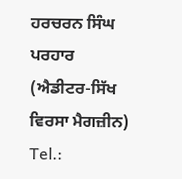ਹਰਚਰਨ ਸਿੰਘ ਪਰਹਾਰ (ਐਡੀਟਰ-ਸਿੱਖ ਵਿਰਸਾ ਮੈਗਜ਼ੀਨ)
Tel.: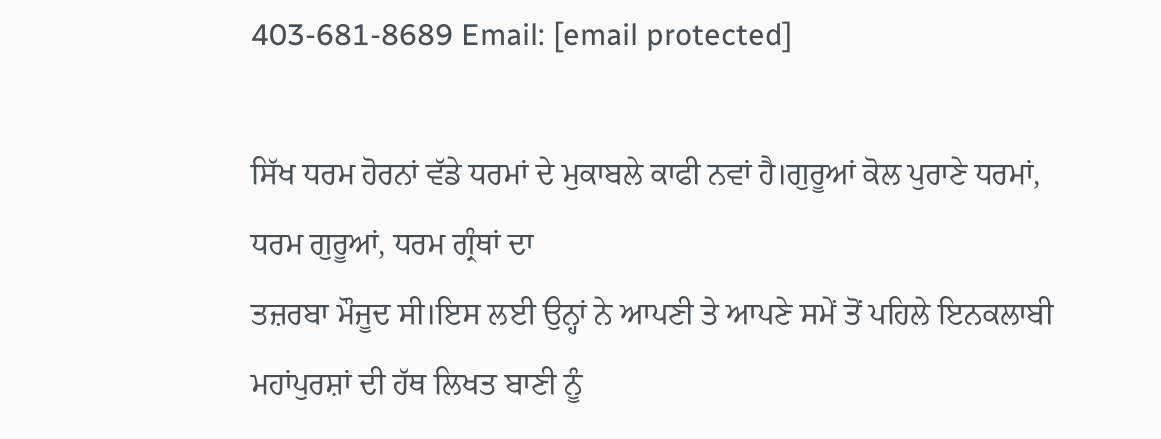403-681-8689 Email: [email protected]

ਸਿੱਖ ਧਰਮ ਹੋਰਨਾਂ ਵੱਡੇ ਧਰਮਾਂ ਦੇ ਮੁਕਾਬਲੇ ਕਾਫੀ ਨਵਾਂ ਹੈ।ਗੁਰੂਆਂ ਕੋਲ ਪੁਰਾਣੇ ਧਰਮਾਂ, ਧਰਮ ਗੁਰੂਆਂ, ਧਰਮ ਗ੍ਰੰਥਾਂ ਦਾ
ਤਜ਼ਰਬਾ ਮੌਜੂਦ ਸੀ।ਇਸ ਲਈ ਉਨ੍ਹਾਂ ਨੇ ਆਪਣੀ ਤੇ ਆਪਣੇ ਸਮੇਂ ਤੋਂ ਪਹਿਲੇ ਇਨਕਲਾਬੀ ਮਹਾਂਪੁਰਸ਼ਾਂ ਦੀ ਹੱਥ ਲਿਖਤ ਬਾਣੀ ਨੂੰ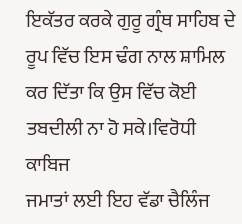ਇਕੱਤਰ ਕਰਕੇ ਗੁਰੂ ਗ੍ਰੰਥ ਸਾਹਿਬ ਦੇ ਰੂਪ ਵਿੱਚ ਇਸ ਢੰਗ ਨਾਲ ਸ਼ਾਮਿਲ ਕਰ ਦਿੱਤਾ ਕਿ ਉਸ ਵਿੱਚ ਕੋਈ ਤਬਦੀਲੀ ਨਾ ਹੋ ਸਕੇ।ਵਿਰੋਧੀ ਕਾਬਿਜ
ਜਮਾਤਾਂ ਲਈ ਇਹ ਵੱਡਾ ਚੈਲਿੰਜ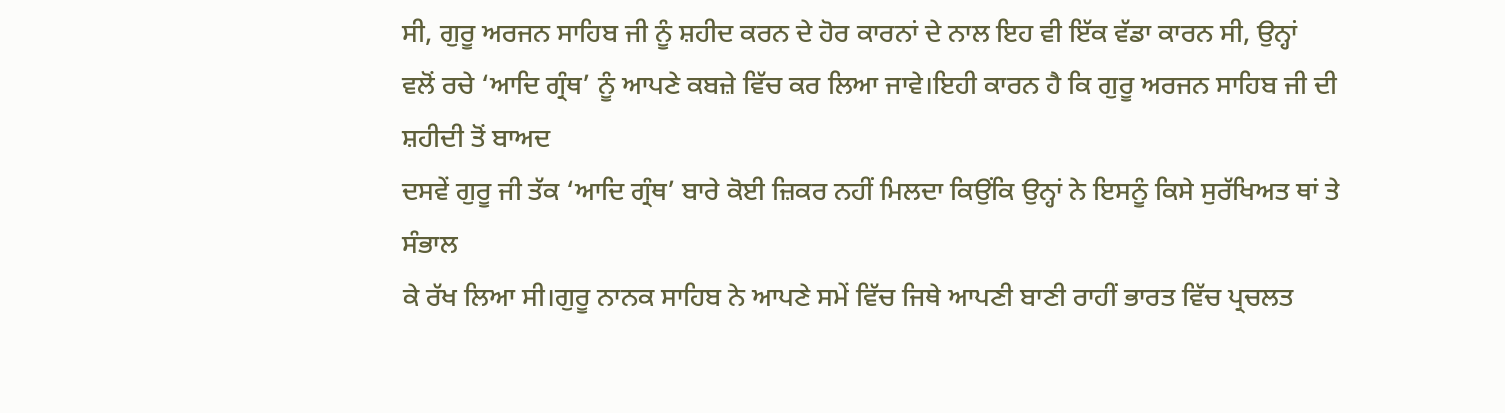ਸੀ, ਗੁਰੂ ਅਰਜਨ ਸਾਹਿਬ ਜੀ ਨੂੰ ਸ਼ਹੀਦ ਕਰਨ ਦੇ ਹੋਰ ਕਾਰਨਾਂ ਦੇ ਨਾਲ ਇਹ ਵੀ ਇੱਕ ਵੱਡਾ ਕਾਰਨ ਸੀ, ਉਨ੍ਹਾਂ
ਵਲੋਂ ਰਚੇ ‘ਆਦਿ ਗ੍ਰੰਥ’ ਨੂੰ ਆਪਣੇ ਕਬਜ਼ੇ ਵਿੱਚ ਕਰ ਲਿਆ ਜਾਵੇ।ਇਹੀ ਕਾਰਨ ਹੈ ਕਿ ਗੁਰੂ ਅਰਜਨ ਸਾਹਿਬ ਜੀ ਦੀ ਸ਼ਹੀਦੀ ਤੋਂ ਬਾਅਦ
ਦਸਵੇਂ ਗੁਰੂ ਜੀ ਤੱਕ ‘ਆਦਿ ਗ੍ਰੰਥ’ ਬਾਰੇ ਕੋਈ ਜ਼ਿਕਰ ਨਹੀਂ ਮਿਲਦਾ ਕਿਉਂਕਿ ਉਨ੍ਹਾਂ ਨੇ ਇਸਨੂੰ ਕਿਸੇ ਸੁਰੱਖਿਅਤ ਥਾਂ ਤੇ ਸੰਭਾਲ
ਕੇ ਰੱਖ ਲਿਆ ਸੀ।ਗੁਰੂ ਨਾਨਕ ਸਾਹਿਬ ਨੇ ਆਪਣੇ ਸਮੇਂ ਵਿੱਚ ਜਿਥੇ ਆਪਣੀ ਬਾਣੀ ਰਾਹੀਂ ਭਾਰਤ ਵਿੱਚ ਪ੍ਰਚਲਤ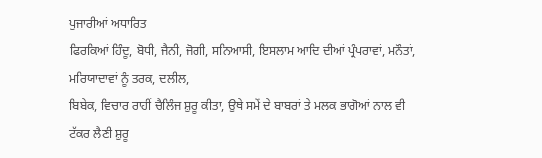ਪੁਜਾਰੀਆਂ ਅਧਾਰਿਤ
ਫਿਰਕਿਆਂ ਹਿੰਦੂ, ਬੋਧੀ, ਜੈਨੀ, ਜੋਗੀ, ਸਨਿਆਸੀ, ਇਸਲਾਮ ਆਦਿ ਦੀਆਂ ਪ੍ਰੰਪਰਾਵਾਂ, ਮਨੌਤਾਂ, ਮਰਿਯਾਦਾਵਾਂ ਨੂੰ ਤਰਕ, ਦਲੀਲ,
ਬਿਬੇਕ, ਵਿਚਾਰ ਰਾਹੀਂ ਚੈਲਿੰਜ ਸ਼ੁਰੂ ਕੀਤਾ, ਉਥੇ ਸਮੇਂ ਦੇ ਬਾਬਰਾਂ ਤੇ ਮਲਕ ਭਾਗੋਆਂ ਨਾਲ ਵੀ ਟੱਕਰ ਲੈਣੀ ਸ਼ੁਰੂ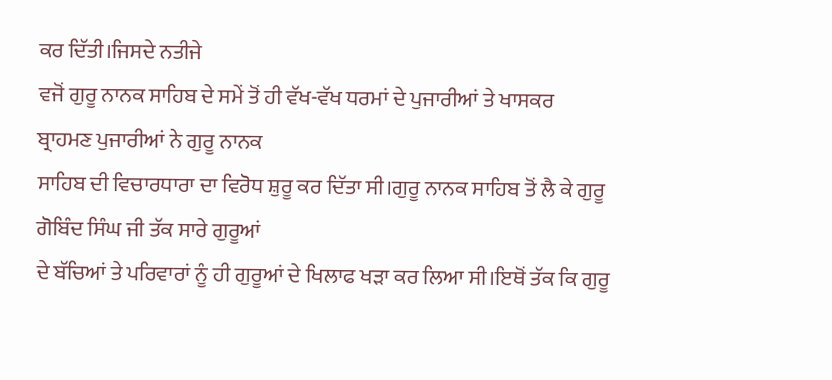ਕਰ ਦਿੱਤੀ।ਜਿਸਦੇ ਨਤੀਜੇ
ਵਜੋਂ ਗੁਰੂ ਨਾਨਕ ਸਾਹਿਬ ਦੇ ਸਮੇਂ ਤੋਂ ਹੀ ਵੱਖ-ਵੱਖ ਧਰਮਾਂ ਦੇ ਪੁਜਾਰੀਆਂ ਤੇ ਖਾਸਕਰ ਬ੍ਰਾਹਮਣ ਪੁਜਾਰੀਆਂ ਨੇ ਗੁਰੂ ਨਾਨਕ
ਸਾਹਿਬ ਦੀ ਵਿਚਾਰਧਾਰਾ ਦਾ ਵਿਰੋਧ ਸ਼ੁਰੂ ਕਰ ਦਿੱਤਾ ਸੀ।ਗੁਰੂ ਨਾਨਕ ਸਾਹਿਬ ਤੋਂ ਲੈ ਕੇ ਗੁਰੂ ਗੋਬਿੰਦ ਸਿੰਘ ਜੀ ਤੱਕ ਸਾਰੇ ਗੁਰੂਆਂ
ਦੇ ਬੱਚਿਆਂ ਤੇ ਪਰਿਵਾਰਾਂ ਨੂੰ ਹੀ ਗੁਰੂਆਂ ਦੇ ਖਿਲਾਫ ਖੜਾ ਕਰ ਲਿਆ ਸੀ।ਇਥੋਂ ਤੱਕ ਕਿ ਗੁਰੂ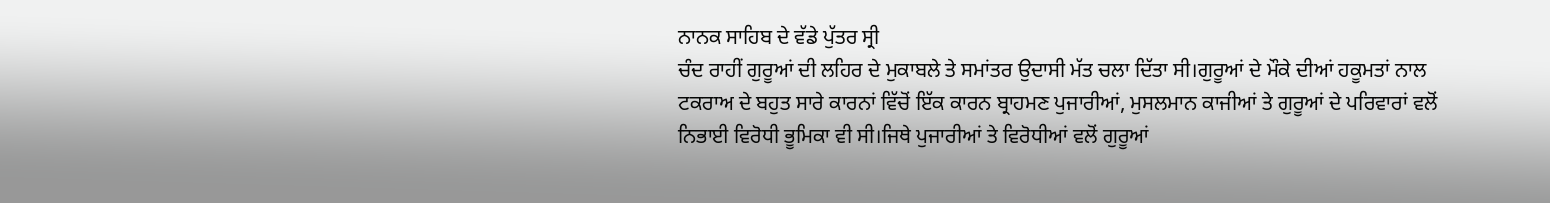ਨਾਨਕ ਸਾਹਿਬ ਦੇ ਵੱਡੇ ਪੁੱਤਰ ਸ੍ਰੀ
ਚੰਦ ਰਾਹੀਂ ਗੁਰੂਆਂ ਦੀ ਲਹਿਰ ਦੇ ਮੁਕਾਬਲੇ ਤੇ ਸਮਾਂਤਰ ਉਦਾਸੀ ਮੱਤ ਚਲਾ ਦਿੱਤਾ ਸੀ।ਗੁਰੂਆਂ ਦੇ ਮੌਕੇ ਦੀਆਂ ਹਕੂਮਤਾਂ ਨਾਲ
ਟਕਰਾਅ ਦੇ ਬਹੁਤ ਸਾਰੇ ਕਾਰਨਾਂ ਵਿੱਚੋਂ ਇੱਕ ਕਾਰਨ ਬ੍ਰਾਹਮਣ ਪੁਜਾਰੀਆਂ, ਮੁਸਲਮਾਨ ਕਾਜੀਆਂ ਤੇ ਗੁਰੂਆਂ ਦੇ ਪਰਿਵਾਰਾਂ ਵਲੋਂ
ਨਿਭਾਈ ਵਿਰੋਧੀ ਭੂਮਿਕਾ ਵੀ ਸੀ।ਜਿਥੇ ਪੁਜਾਰੀਆਂ ਤੇ ਵਿਰੋਧੀਆਂ ਵਲੋਂ ਗੁਰੂਆਂ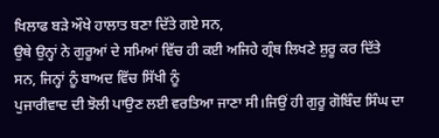ਖਿਲਾਫ ਬੜੇ ਔਖੇ ਹਾਲਾਤ ਬਣਾ ਦਿੱਤੇ ਗਏ ਸਨ,
ਉਥੇ ਉਨ੍ਹਾਂ ਨੇ ਗੁਰੂਆਂ ਦੇ ਸਮਿਆਂ ਵਿੱਚ ਹੀ ਕਈ ਅਜਿਹੇ ਗ੍ਰੰਥ ਲਿਖਣੇ ਸ਼ੁਰੂ ਕਰ ਦਿੱਤੇ ਸਨ, ਜਿਨ੍ਹਾਂ ਨੂੰ ਬਾਅਦ ਵਿੱਚ ਸਿੱਖੀ ਨੂੰ
ਪੁਜਾਰੀਵਾਦ ਦੀ ਝੋਲੀ ਪਾਉਣ ਲਈ ਵਰਤਿਆ ਜਾਣਾ ਸੀ।ਜਿਉਂ ਹੀ ਗੁਰੂ ਗੋਬਿੰਦ ਸਿੰਘ ਦਾ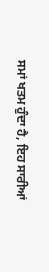ਸਮਾਂ ਖਤਮ ਹੁੰਦਾ ਹੈ, ਇਹ ਸਾਰੀਆਂ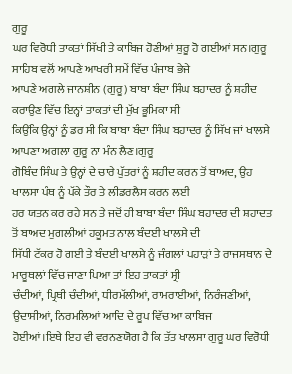ਗੁਰੂ
ਘਰ ਵਿਰੋਧੀ ਤਾਕਤਾਂ ਸਿੱਖੀ ਤੇ ਕਾਬਿਜ ਹੋਣੀਆਂ ਸ਼ੁਰੂ ਹੋ ਗਈਆਂ ਸਨ।ਗੁਰੂ ਸਾਹਿਬ ਵਲੋਂ ਆਪਣੇ ਆਖਰੀ ਸਮੇਂ ਵਿੱਚ ਪੰਜਾਬ ਭੇਜੇ
ਆਪਣੇ ਅਗਲੇ ਜਾਨਸ਼ੀਨ (ਗੁਰੂ) ਬਾਬਾ ਬੰਦਾ ਸਿੰਘ ਬਹਾਦਰ ਨੂੰ ਸ਼ਹੀਦ ਕਰਾਉਣ ਵਿੱਚ ਇਨ੍ਹਾਂ ਤਾਕਤਾਂ ਦੀ ਮੁੱਖ ਭੂਮਿਕਾ ਸੀ
ਕਿਉਂਕਿ ਉਨ੍ਹਾਂ ਨੂੰ ਡਰ ਸੀ ਕਿ ਬਾਬਾ ਬੰਦਾ ਸਿੰਘ ਬਹਾਦਰ ਨੂੰ ਸਿੱਖ ਜਾਂ ਖਾਲਸੇ ਆਪਣਾ ਅਗਲਾ ਗੁਰੂ ਨਾ ਮੰਨ ਲੈਣ।ਗੁਰੂ
ਗੋਬਿੰਦ ਸਿੰਘ ਤੇ ਉਨ੍ਹਾਂ ਦੇ ਚਾਰੇ ਪੁੱਤਰਾਂ ਨੂੰ ਸ਼ਹੀਦ ਕਰਨ ਤੋਂ ਬਾਅਦ, ਉਹ ਖਾਲਸਾ ਪੰਥ ਨੂੰ ਪੱਕੇ ਤੌਰ ਤੇ ਲੀਡਰਲੈਸ ਕਰਨ ਲਈ
ਹਰ ਯਤਨ ਕਰ ਰਹੇ ਸਨ ਤੇ ਜਦੋਂ ਹੀ ਬਾਬਾ ਬੰਦਾ ਸਿੰਘ ਬਹਾਦਰ ਦੀ ਸ਼ਹਾਦਤ ਤੋਂ ਬਾਅਦ ਮੁਗਲੀਆਂ ਹਕੂਮਤ ਨਾਲ ਬੰਦਈ ਖਾਲਸੇ ਦੀ
ਸਿੱਧੀ ਟੱਕਰ ਹੋ ਗਈ ਤੇ ਬੰਦਈ ਖਾਲਸੇ ਨੂੰ ਜੰਗਲਾਂ ਪਹਾੜਾਂ ਤੇ ਰਾਜਸਥਾਨ ਦੇ ਮਾਰੂਥਲਾਂ ਵਿੱਚ ਜਾਣਾ ਪਿਆ ਤਾਂ ਇਹ ਤਾਕਤਾਂ ਸ੍ਰੀ
ਚੰਦੀਆਂ, ਪ੍ਰਿਥੀ ਚੰਦੀਆਂ, ਧੀਰਮੱਲੀਆਂ, ਰਾਮਰਾਈਆਂ, ਨਿਰੰਜਣੀਆਂ, ਉਦਾਸੀਆਂ, ਨਿਰਮਲਿਆਂ ਆਦਿ ਦੇ ਰੂਪ ਵਿੱਚ ਆ ਕਾਬਿਜ
ਹੋਈਆਂ।ਇਥੇ ਇਹ ਵੀ ਵਰਨਣਯੋਗ ਹੈ ਕਿ ਤੱਤ ਖਾਲਸਾ ਗੁਰੂ ਘਰ ਵਿਰੋਧੀ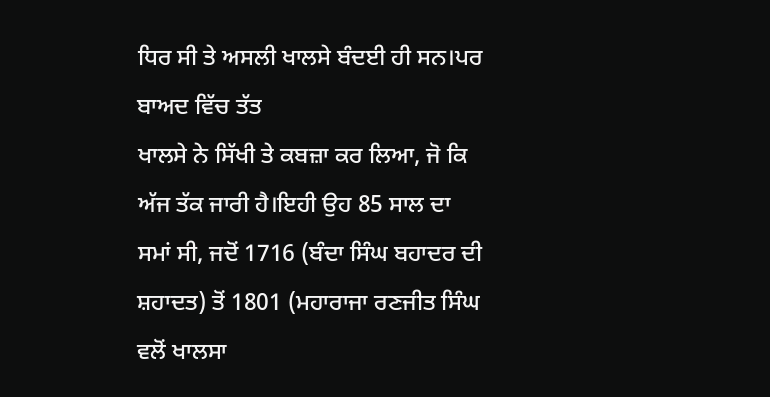ਧਿਰ ਸੀ ਤੇ ਅਸਲੀ ਖਾਲਸੇ ਬੰਦਈ ਹੀ ਸਨ।ਪਰ ਬਾਅਦ ਵਿੱਚ ਤੱਤ
ਖਾਲਸੇ ਨੇ ਸਿੱਖੀ ਤੇ ਕਬਜ਼ਾ ਕਰ ਲਿਆ, ਜੋ ਕਿ ਅੱਜ ਤੱਕ ਜਾਰੀ ਹੈ।ਇਹੀ ਉਹ 85 ਸਾਲ ਦਾ ਸਮਾਂ ਸੀ, ਜਦੋਂ 1716 (ਬੰਦਾ ਸਿੰਘ ਬਹਾਦਰ ਦੀ
ਸ਼ਹਾਦਤ) ਤੋਂ 1801 (ਮਹਾਰਾਜਾ ਰਣਜੀਤ ਸਿੰਘ ਵਲੋਂ ਖਾਲਸਾ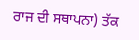ਰਾਜ ਦੀ ਸਥਾਪਨਾ) ਤੱਕ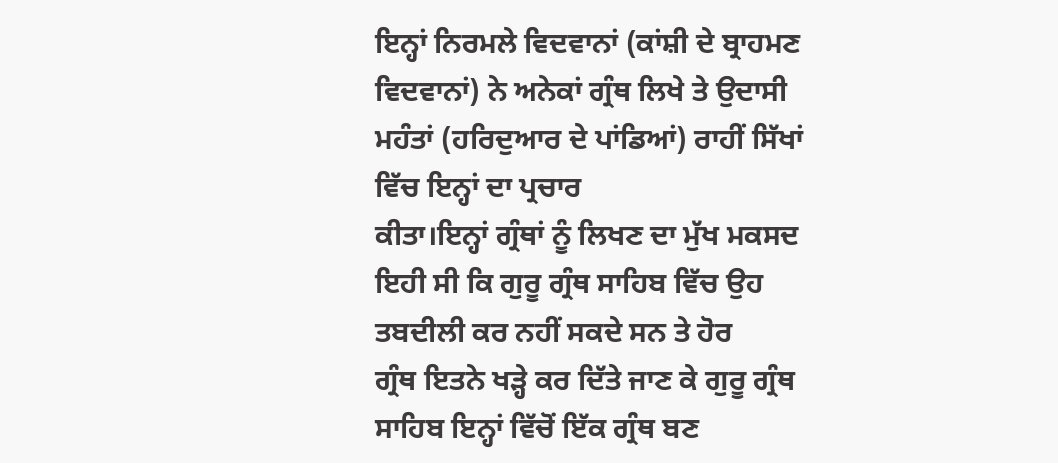ਇਨ੍ਹਾਂ ਨਿਰਮਲੇ ਵਿਦਵਾਨਾਂ (ਕਾਂਸ਼ੀ ਦੇ ਬ੍ਰਾਹਮਣ
ਵਿਦਵਾਨਾਂ) ਨੇ ਅਨੇਕਾਂ ਗ੍ਰੰਥ ਲਿਖੇ ਤੇ ਉਦਾਸੀ ਮਹੰਤਾਂ (ਹਰਿਦੁਆਰ ਦੇ ਪਾਂਡਿਆਂ) ਰਾਹੀਂ ਸਿੱਖਾਂ ਵਿੱਚ ਇਨ੍ਹਾਂ ਦਾ ਪ੍ਰਚਾਰ
ਕੀਤਾ।ਇਨ੍ਹਾਂ ਗ੍ਰੰਥਾਂ ਨੂੰ ਲਿਖਣ ਦਾ ਮੁੱਖ ਮਕਸਦ ਇਹੀ ਸੀ ਕਿ ਗੁਰੂ ਗ੍ਰੰਥ ਸਾਹਿਬ ਵਿੱਚ ਉਹ ਤਬਦੀਲੀ ਕਰ ਨਹੀਂ ਸਕਦੇ ਸਨ ਤੇ ਹੋਰ
ਗ੍ਰੰਥ ਇਤਨੇ ਖੜ੍ਹੇ ਕਰ ਦਿੱਤੇ ਜਾਣ ਕੇ ਗੁਰੂ ਗ੍ਰੰਥ ਸਾਹਿਬ ਇਨ੍ਹਾਂ ਵਿੱਚੋਂ ਇੱਕ ਗ੍ਰੰਥ ਬਣ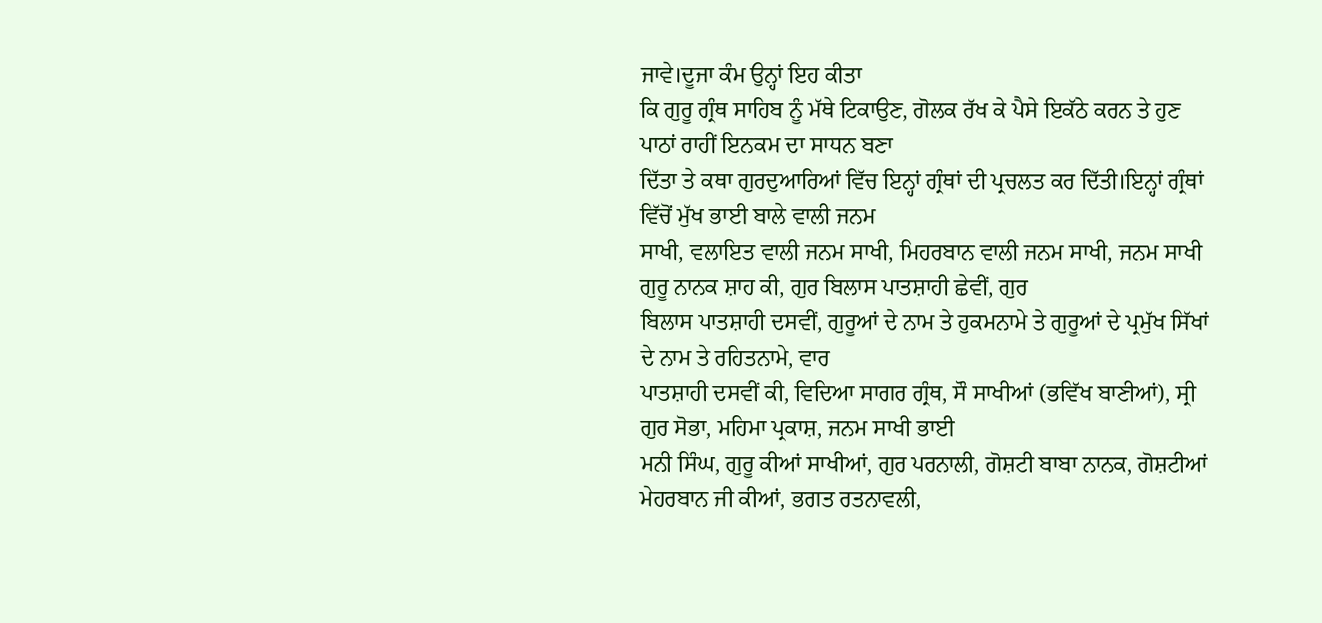ਜਾਵੇ।ਦੂਜਾ ਕੰਮ ਉਨ੍ਹਾਂ ਇਹ ਕੀਤਾ
ਕਿ ਗੁਰੂ ਗ੍ਰੰਥ ਸਾਹਿਬ ਨੂੰ ਮੱਥੇ ਟਿਕਾਉਣ, ਗੋਲਕ ਰੱਖ ਕੇ ਪੈਸੇ ਇਕੱਠੇ ਕਰਨ ਤੇ ਹੁਣ ਪਾਠਾਂ ਰਾਹੀਂ ਇਨਕਮ ਦਾ ਸਾਧਨ ਬਣਾ
ਦਿੱਤਾ ਤੇ ਕਥਾ ਗੁਰਦੁਆਰਿਆਂ ਵਿੱਚ ਇਨ੍ਹਾਂ ਗ੍ਰੰਥਾਂ ਦੀ ਪ੍ਰਚਲਤ ਕਰ ਦਿੱਤੀ।ਇਨ੍ਹਾਂ ਗ੍ਰੰਥਾਂ ਵਿੱਚੋਂ ਮੁੱਖ ਭਾਈ ਬਾਲੇ ਵਾਲੀ ਜਨਮ
ਸਾਖੀ, ਵਲਾਇਤ ਵਾਲੀ ਜਨਮ ਸਾਖੀ, ਮਿਹਰਬਾਨ ਵਾਲੀ ਜਨਮ ਸਾਖੀ, ਜਨਮ ਸਾਖੀ ਗੁਰੂ ਨਾਨਕ ਸ਼ਾਹ ਕੀ, ਗੁਰ ਬਿਲਾਸ ਪਾਤਸ਼ਾਹੀ ਛੇਵੀਂ, ਗੁਰ
ਬਿਲਾਸ ਪਾਤਸ਼ਾਹੀ ਦਸਵੀਂ, ਗੁਰੂਆਂ ਦੇ ਨਾਮ ਤੇ ਹੁਕਮਨਾਮੇ ਤੇ ਗੁਰੂਆਂ ਦੇ ਪ੍ਰਮੁੱਖ ਸਿੱਖਾਂ ਦੇ ਨਾਮ ਤੇ ਰਹਿਤਨਾਮੇ, ਵਾਰ
ਪਾਤਸ਼ਾਹੀ ਦਸਵੀਂ ਕੀ, ਵਿਦਿਆ ਸਾਗਰ ਗ੍ਰੰਥ, ਸੌ ਸਾਖੀਆਂ (ਭਵਿੱਖ ਬਾਣੀਆਂ), ਸ੍ਰੀ ਗੁਰ ਸੋਭਾ, ਮਹਿਮਾ ਪ੍ਰਕਾਸ਼, ਜਨਮ ਸਾਖੀ ਭਾਈ
ਮਨੀ ਸਿੰਘ, ਗੁਰੂ ਕੀਆਂ ਸਾਖੀਆਂ, ਗੁਰ ਪਰਨਾਲੀ, ਗੋਸ਼ਟੀ ਬਾਬਾ ਨਾਨਕ, ਗੋਸ਼ਟੀਆਂ ਮੇਹਰਬਾਨ ਜੀ ਕੀਆਂ, ਭਗਤ ਰਤਨਾਵਲੀ,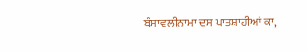ਬੰਸਾਵਲੀਨਾਮਾ ਦਸ ਪਾਤਸ਼ਾਹੀਆਂ ਕਾ,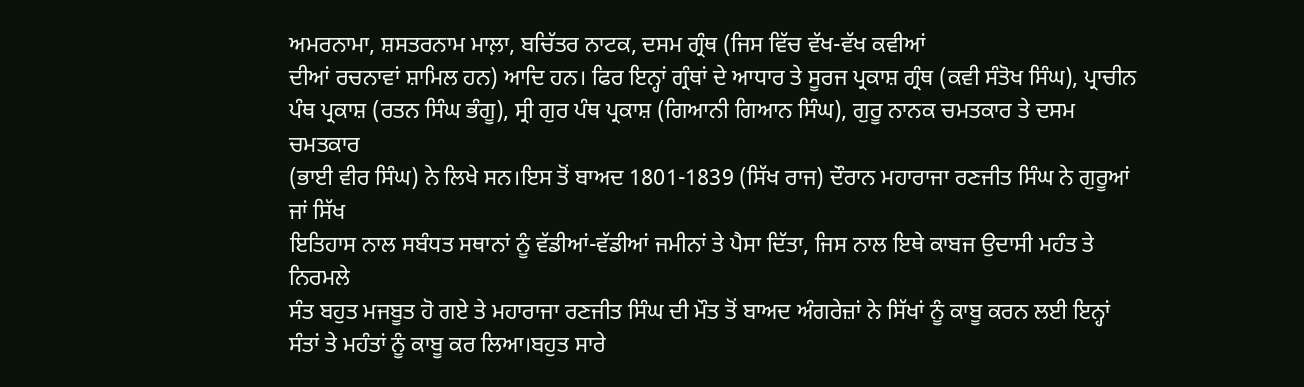ਅਮਰਨਾਮਾ, ਸ਼ਸਤਰਨਾਮ ਮਾਲ਼ਾ, ਬਚਿੱਤਰ ਨਾਟਕ, ਦਸਮ ਗ੍ਰੰਥ (ਜਿਸ ਵਿੱਚ ਵੱਖ-ਵੱਖ ਕਵੀਆਂ
ਦੀਆਂ ਰਚਨਾਵਾਂ ਸ਼ਾਮਿਲ ਹਨ) ਆਦਿ ਹਨ। ਫਿਰ ਇਨ੍ਹਾਂ ਗ੍ਰੰਥਾਂ ਦੇ ਆਧਾਰ ਤੇ ਸੂਰਜ ਪ੍ਰਕਾਸ਼ ਗ੍ਰੰਥ (ਕਵੀ ਸੰਤੋਖ ਸਿੰਘ), ਪ੍ਰਾਚੀਨ
ਪੰਥ ਪ੍ਰਕਾਸ਼ (ਰਤਨ ਸਿੰਘ ਭੰਗੂ), ਸ੍ਰੀ ਗੁਰ ਪੰਥ ਪ੍ਰਕਾਸ਼ (ਗਿਆਨੀ ਗਿਆਨ ਸਿੰਘ), ਗੁਰੂ ਨਾਨਕ ਚਮਤਕਾਰ ਤੇ ਦਸਮ ਚਮਤਕਾਰ
(ਭਾਈ ਵੀਰ ਸਿੰਘ) ਨੇ ਲਿਖੇ ਸਨ।ਇਸ ਤੋਂ ਬਾਅਦ 1801-1839 (ਸਿੱਖ ਰਾਜ) ਦੌਰਾਨ ਮਹਾਰਾਜਾ ਰਣਜੀਤ ਸਿੰਘ ਨੇ ਗੁਰੂਆਂ ਜਾਂ ਸਿੱਖ
ਇਤਿਹਾਸ ਨਾਲ ਸਬੰਧਤ ਸਥਾਨਾਂ ਨੂੰ ਵੱਡੀਆਂ-ਵੱਡੀਆਂ ਜਮੀਨਾਂ ਤੇ ਪੈਸਾ ਦਿੱਤਾ, ਜਿਸ ਨਾਲ ਇਥੇ ਕਾਬਜ ਉਦਾਸੀ ਮਹੰਤ ਤੇ ਨਿਰਮਲੇ
ਸੰਤ ਬਹੁਤ ਮਜਬੂਤ ਹੋ ਗਏ ਤੇ ਮਹਾਰਾਜਾ ਰਣਜੀਤ ਸਿੰਘ ਦੀ ਮੌਤ ਤੋਂ ਬਾਅਦ ਅੰਗਰੇਜ਼ਾਂ ਨੇ ਸਿੱਖਾਂ ਨੂੰ ਕਾਬੂ ਕਰਨ ਲਈ ਇਨ੍ਹਾਂ
ਸੰਤਾਂ ਤੇ ਮਹੰਤਾਂ ਨੂੰ ਕਾਬੂ ਕਰ ਲਿਆ।ਬਹੁਤ ਸਾਰੇ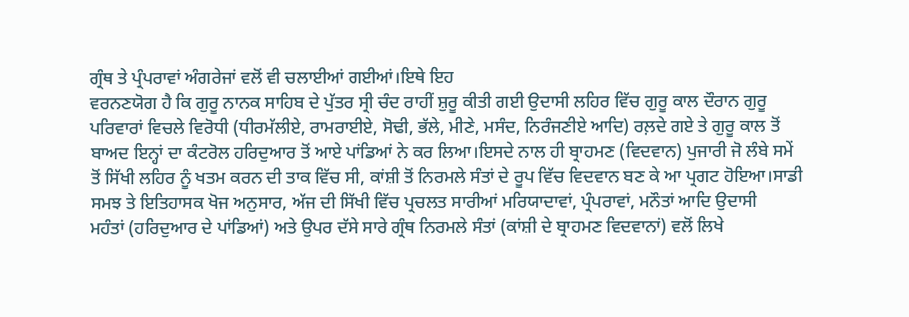ਗ੍ਰੰਥ ਤੇ ਪ੍ਰੰਪਰਾਵਾਂ ਅੰਗਰੇਜਾਂ ਵਲੋਂ ਵੀ ਚਲਾਈਆਂ ਗਈਆਂ।ਇਥੇ ਇਹ
ਵਰਨਣਯੋਗ ਹੈ ਕਿ ਗੁਰੂ ਨਾਨਕ ਸਾਹਿਬ ਦੇ ਪੁੱਤਰ ਸ੍ਰੀ ਚੰਦ ਰਾਹੀਂ ਸ਼ੁਰੂ ਕੀਤੀ ਗਈ ਉਦਾਸੀ ਲਹਿਰ ਵਿੱਚ ਗੁਰੂ ਕਾਲ ਦੌਰਾਨ ਗੁਰੂ
ਪਰਿਵਾਰਾਂ ਵਿਚਲੇ ਵਿਰੋਧੀ (ਧੀਰਮੱਲੀਏ, ਰਾਮਰਾਈਏ, ਸੋਢੀ, ਭੱਲੇ, ਮੀਣੇ, ਮਸੰਦ, ਨਿਰੰਜਣੀਏ ਆਦਿ) ਰਲ਼ਦੇ ਗਏ ਤੇ ਗੁਰੂ ਕਾਲ ਤੋਂ
ਬਾਅਦ ਇਨ੍ਹਾਂ ਦਾ ਕੰਟਰੋਲ ਹਰਿਦੁਆਰ ਤੋਂ ਆਏ ਪਾਂਡਿਆਂ ਨੇ ਕਰ ਲਿਆ।ਇਸਦੇ ਨਾਲ ਹੀ ਬ੍ਰਾਹਮਣ (ਵਿਦਵਾਨ) ਪੁਜਾਰੀ ਜੋ ਲੰਬੇ ਸਮੇਂ
ਤੋਂ ਸਿੱਖੀ ਲਹਿਰ ਨੂੰ ਖਤਮ ਕਰਨ ਦੀ ਤਾਕ ਵਿੱਚ ਸੀ, ਕਾਂਸ਼ੀ ਤੋਂ ਨਿਰਮਲੇ ਸੰਤਾਂ ਦੇ ਰੂਪ ਵਿੱਚ ਵਿਦਵਾਨ ਬਣ ਕੇ ਆ ਪ੍ਰਗਟ ਹੋਇਆ।ਸਾਡੀ
ਸਮਝ ਤੇ ਇਤਿਹਾਸਕ ਖੋਜ ਅਨੁਸਾਰ, ਅੱਜ ਦੀ ਸਿੱਖੀ ਵਿੱਚ ਪ੍ਰਚਲਤ ਸਾਰੀਆਂ ਮਰਿਯਾਦਾਵਾਂ, ਪ੍ਰੰਪਰਾਵਾਂ, ਮਨੌਤਾਂ ਆਦਿ ਉਦਾਸੀ
ਮਹੰਤਾਂ (ਹਰਿਦੁਆਰ ਦੇ ਪਾਂਡਿਆਂ) ਅਤੇ ਉਪਰ ਦੱਸੇ ਸਾਰੇ ਗ੍ਰੰਥ ਨਿਰਮਲੇ ਸੰਤਾਂ (ਕਾਂਸ਼ੀ ਦੇ ਬ੍ਰਾਹਮਣ ਵਿਦਵਾਨਾਂ) ਵਲੋਂ ਲਿਖੇ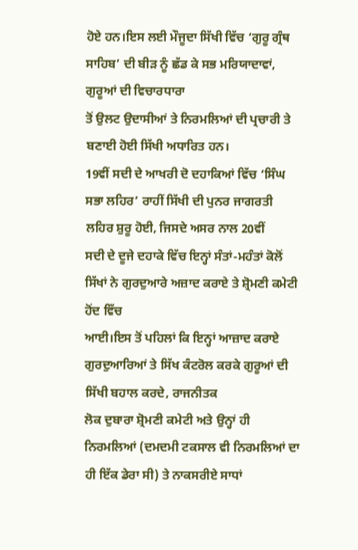ਹੋਏ ਹਨ।ਇਸ ਲਈ ਮੌਜੂਦਾ ਸਿੱਖੀ ਵਿੱਚ ‘ਗੁਰੂ ਗ੍ਰੰਥ ਸਾਹਿਬ’ ਦੀ ਬੀੜ ਨੂੰ ਛੱਡ ਕੇ ਸਭ ਮਰਿਯਾਦਾਵਾਂ, ਗੁਰੂਆਂ ਦੀ ਵਿਚਾਰਧਾਰਾ
ਤੋਂ ਉਲਟ ਉਦਾਸੀਆਂ ਤੇ ਨਿਰਮਲਿਆਂ ਦੀ ਪ੍ਰਚਾਰੀ ਤੇ ਬਣਾਈ ਹੋਈ ਸਿੱਖੀ ਅਧਾਰਿਤ ਹਨ।
19ਵੀਂ ਸਦੀ ਦੇ ਆਖਰੀ ਦੋ ਦਹਾਕਿਆਂ ਵਿੱਚ ‘ਸਿੰਘ ਸਭਾ ਲਹਿਰ’ ਰਾਹੀਂ ਸਿੱਖੀ ਦੀ ਪੁਨਰ ਜਾਗਰਤੀ ਲਹਿਰ ਸ਼ੁਰੂ ਹੋਈ, ਜਿਸਦੇ ਅਸਰ ਨਾਲ 20ਵੀਂ
ਸਦੀ ਦੇ ਦੂਜੇ ਦਹਾਕੇ ਵਿੱਚ ਇਨ੍ਹਾਂ ਸੰਤਾਂ-ਮਹੰਤਾਂ ਕੋਲੋਂ ਸਿੱਖਾਂ ਨੇ ਗੁਰਦੁਆਰੇ ਅਜ਼ਾਦ ਕਰਾਏ ਤੇ ਸ਼੍ਰੋਮਣੀ ਕਮੇਟੀ ਹੋਂਦ ਵਿੱਚ
ਆਈ।ਇਸ ਤੋਂ ਪਹਿਲਾਂ ਕਿ ਇਨ੍ਹਾਂ ਆਜ਼ਾਦ ਕਰਾਏ ਗੁਰਦੁਆਰਿਆਂ ਤੇ ਸਿੱਖ ਕੰਟਰੋਲ ਕਰਕੇ ਗੁਰੂਆਂ ਦੀ ਸਿੱਖੀ ਬਹਾਲ ਕਰਦੇ, ਰਾਜਨੀਤਕ
ਲੋਕ ਦੁਬਾਰਾ ਸ਼੍ਰੋਮਣੀ ਕਮੇਟੀ ਅਤੇ ਉਨ੍ਹਾਂ ਹੀ ਨਿਰਮਲਿਆਂ (ਦਮਦਮੀ ਟਕਸਾਲ ਵੀ ਨਿਰਮਲਿਆਂ ਦਾ ਹੀ ਇੱਕ ਡੇਰਾ ਸੀ) ਤੇ ਨਾਕਸਰੀਏ ਸਾਧਾਂ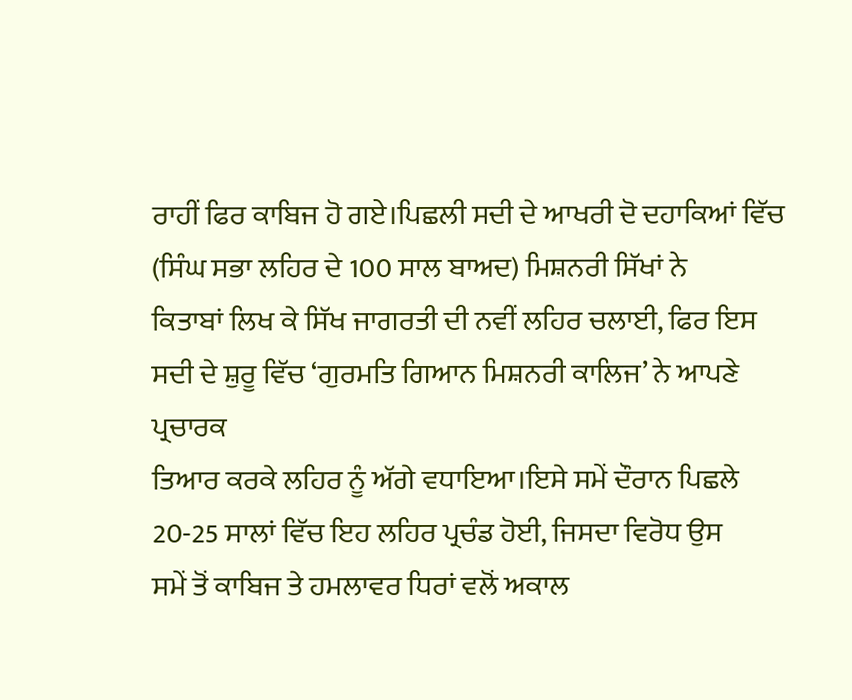ਰਾਹੀਂ ਫਿਰ ਕਾਬਿਜ ਹੋ ਗਏ।ਪਿਛਲੀ ਸਦੀ ਦੇ ਆਖਰੀ ਦੋ ਦਹਾਕਿਆਂ ਵਿੱਚ (ਸਿੰਘ ਸਭਾ ਲਹਿਰ ਦੇ 100 ਸਾਲ ਬਾਅਦ) ਮਿਸ਼ਨਰੀ ਸਿੱਖਾਂ ਨੇ
ਕਿਤਾਬਾਂ ਲਿਖ ਕੇ ਸਿੱਖ ਜਾਗਰਤੀ ਦੀ ਨਵੀਂ ਲਹਿਰ ਚਲਾਈ, ਫਿਰ ਇਸ ਸਦੀ ਦੇ ਸ਼ੁਰੂ ਵਿੱਚ ‘ਗੁਰਮਤਿ ਗਿਆਨ ਮਿਸ਼ਨਰੀ ਕਾਲਿਜ’ ਨੇ ਆਪਣੇ ਪ੍ਰਚਾਰਕ
ਤਿਆਰ ਕਰਕੇ ਲਹਿਰ ਨੂੰ ਅੱਗੇ ਵਧਾਇਆ।ਇਸੇ ਸਮੇਂ ਦੌਰਾਨ ਪਿਛਲੇ 20-25 ਸਾਲਾਂ ਵਿੱਚ ਇਹ ਲਹਿਰ ਪ੍ਰਚੰਡ ਹੋਈ, ਜਿਸਦਾ ਵਿਰੋਧ ਉਸ
ਸਮੇਂ ਤੋਂ ਕਾਬਿਜ ਤੇ ਹਮਲਾਵਰ ਧਿਰਾਂ ਵਲੋਂ ਅਕਾਲ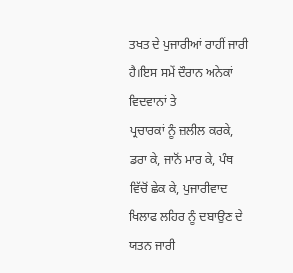ਤਖਤ ਦੇ ਪੁਜਾਰੀਆਂ ਰਾਹੀਂ ਜਾਰੀ ਹੈ।ਇਸ ਸਮੇਂ ਦੌਰਾਨ ਅਨੇਕਾਂ ਵਿਦਵਾਨਾਂ ਤੇ
ਪ੍ਰਚਾਰਕਾਂ ਨੂੰ ਜ਼ਲੀਲ ਕਰਕੇ, ਡਰਾ ਕੇ, ਜਾਨੋਂ ਮਾਰ ਕੇ, ਪੰਥ ਵਿੱਚੋਂ ਛੇਕ ਕੇ, ਪੁਜਾਰੀਵਾਦ ਖਿਲਾਫ ਲਹਿਰ ਨੂੰ ਦਬਾਉਣ ਦੇ ਯਤਨ ਜਾਰੀ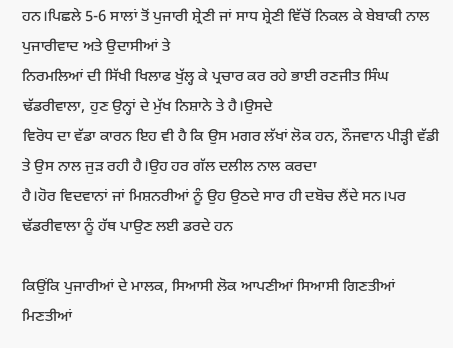ਹਨ।ਪਿਛਲੇ 5-6 ਸਾਲਾਂ ਤੋਂ ਪੁਜਾਰੀ ਸ਼੍ਰੇਣੀ ਜਾਂ ਸਾਧ ਸ਼੍ਰੇਣੀ ਵਿੱਚੋਂ ਨਿਕਲ ਕੇ ਬੇਬਾਕੀ ਨਾਲ ਪੁਜਾਰੀਵਾਦ ਅਤੇ ਉਦਾਸੀਆਂ ਤੇ
ਨਿਰਮਲਿਆਂ ਦੀ ਸਿੱਖੀ ਖਿਲਾਫ ਖੁੱਲ੍ਹ ਕੇ ਪ੍ਰਚਾਰ ਕਰ ਰਹੇ ਭਾਈ ਰਣਜੀਤ ਸਿੰਘ ਢੱਡਰੀਵਾਲਾ, ਹੁਣ ਉਨ੍ਹਾਂ ਦੇ ਮੁੱਖ ਨਿਸ਼ਾਨੇ ਤੇ ਹੈ।ਉਸਦੇ
ਵਿਰੋਧ ਦਾ ਵੱਡਾ ਕਾਰਨ ਇਹ ਵੀ ਹੈ ਕਿ ਉਸ ਮਗਰ ਲੱਖਾਂ ਲੋਕ ਹਨ, ਨੌਜਵਾਨ ਪੀੜ੍ਹੀ ਵੱਡੀ ਤੇ ਉਸ ਨਾਲ ਜੁੜ ਰਹੀ ਹੈ।ਉਹ ਹਰ ਗੱਲ ਦਲੀਲ ਨਾਲ ਕਰਦਾ
ਹੈ।ਹੋਰ ਵਿਦਵਾਨਾਂ ਜਾਂ ਮਿਸ਼ਨਰੀਆਂ ਨੂੰ ਉਹ ਉਠਦੇ ਸਾਰ ਹੀ ਦਬੋਚ ਲੈਂਦੇ ਸਨ।ਪਰ ਢੱਡਰੀਵਾਲਾ ਨੂੰ ਹੱਥ ਪਾਉਣ ਲਈ ਡਰਦੇ ਹਨ

ਕਿਉਂਕਿ ਪੁਜਾਰੀਆਂ ਦੇ ਮਾਲਕ, ਸਿਆਸੀ ਲੋਕ ਆਪਣੀਆਂ ਸਿਆਸੀ ਗਿਣਤੀਆਂ ਮਿਣਤੀਆਂ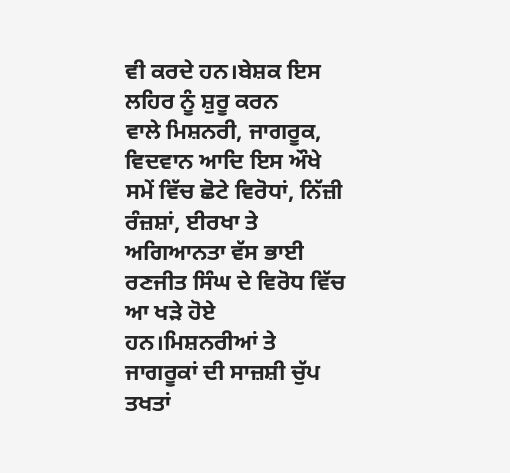ਵੀ ਕਰਦੇ ਹਨ।ਬੇਸ਼ਕ ਇਸ ਲਹਿਰ ਨੂੰ ਸ਼ੁਰੂ ਕਰਨ
ਵਾਲੇ ਮਿਸ਼ਨਰੀ, ਜਾਗਰੂਕ, ਵਿਦਵਾਨ ਆਦਿ ਇਸ ਔਖੇ ਸਮੇਂ ਵਿੱਚ ਛੋਟੇ ਵਿਰੋਧਾਂ, ਨਿੱਜ਼ੀ ਰੰਜ਼ਸ਼ਾਂ, ਈਰਖਾ ਤੇ ਅਗਿਆਨਤਾ ਵੱਸ ਭਾਈ
ਰਣਜੀਤ ਸਿੰਘ ਦੇ ਵਿਰੋਧ ਵਿੱਚ ਆ ਖੜੇ ਹੋਏ ਹਨ।ਮਿਸ਼ਨਰੀਆਂ ਤੇ ਜਾਗਰੂਕਾਂ ਦੀ ਸਾਜ਼ਸ਼ੀ ਚੁੱਪ ਤਖਤਾਂ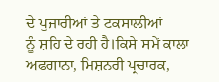ਦੇ ਪੁਜਾਰੀਆਂ ਤੇ ਟਕਸਾਲੀਆਂ
ਨੂੰ ਸ਼ਹਿ ਦੇ ਰਹੀ ਹੈ।ਕਿਸੇ ਸਮੇਂ ਕਾਲਾ ਅਫਗਾਨਾ, ਮਿਸ਼ਨਰੀ ਪ੍ਰਚਾਰਕ,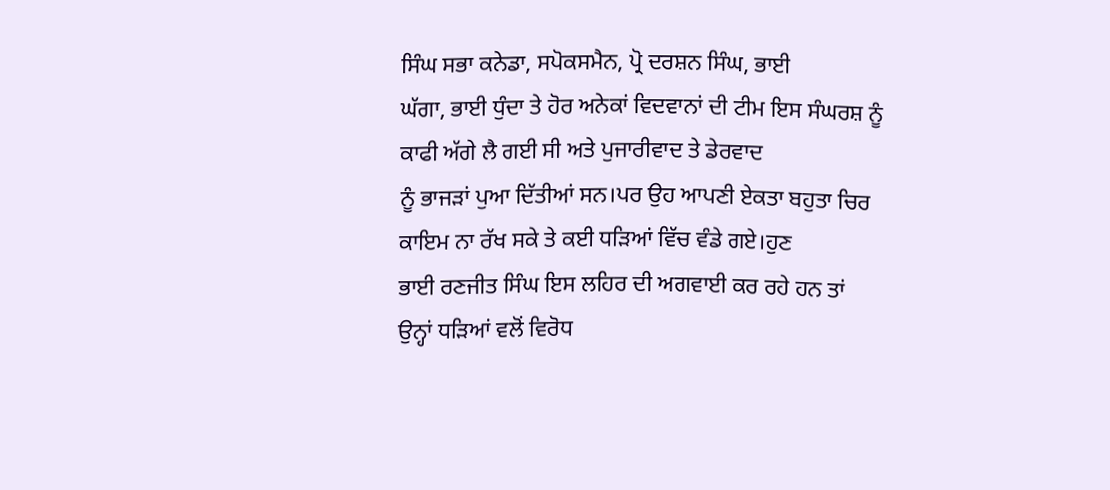ਸਿੰਘ ਸਭਾ ਕਨੇਡਾ, ਸਪੋਕਸਮੈਨ, ਪ੍ਰੋ ਦਰਸ਼ਨ ਸਿੰਘ, ਭਾਈ
ਘੱਗਾ, ਭਾਈ ਧੁੰਦਾ ਤੇ ਹੋਰ ਅਨੇਕਾਂ ਵਿਦਵਾਨਾਂ ਦੀ ਟੀਮ ਇਸ ਸੰਘਰਸ਼ ਨੂੰ ਕਾਫੀ ਅੱਗੇ ਲੈ ਗਈ ਸੀ ਅਤੇ ਪੁਜਾਰੀਵਾਦ ਤੇ ਡੇਰਵਾਦ
ਨੂੰ ਭਾਜੜਾਂ ਪੁਆ ਦਿੱਤੀਆਂ ਸਨ।ਪਰ ਉਹ ਆਪਣੀ ਏਕਤਾ ਬਹੁਤਾ ਚਿਰ ਕਾਇਮ ਨਾ ਰੱਖ ਸਕੇ ਤੇ ਕਈ ਧੜਿਆਂ ਵਿੱਚ ਵੰਡੇ ਗਏ।ਹੁਣ
ਭਾਈ ਰਣਜੀਤ ਸਿੰਘ ਇਸ ਲਹਿਰ ਦੀ ਅਗਵਾਈ ਕਰ ਰਹੇ ਹਨ ਤਾਂ ਉਨ੍ਹਾਂ ਧੜਿਆਂ ਵਲੋਂ ਵਿਰੋਧ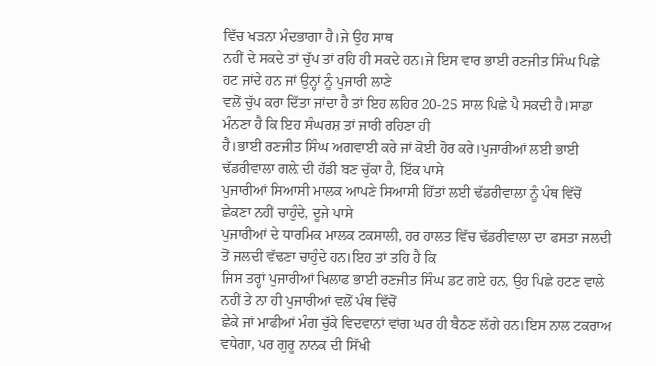ਵਿੱਚ ਖੜਨਾ ਮੰਦਭਾਗਾ ਹੈ।ਜੇ ਉਹ ਸਾਥ
ਨਹੀਂ ਦੇ ਸਕਦੇ ਤਾਂ ਚੁੱਪ ਤਾਂ ਰਹਿ ਹੀ ਸਕਦੇ ਹਨ।ਜੇ ਇਸ ਵਾਰ ਭਾਈ ਰਣਜੀਤ ਸਿੰਘ ਪਿਛੇ ਹਟ ਜਾਂਦੇ ਹਨ ਜਾਂ ਉਨ੍ਹਾਂ ਨੂੰ ਪੁਜਾਰੀ ਲਾਣੇ
ਵਲੋਂ ਚੁੱਪ ਕਰਾ ਦਿੱਤਾ ਜਾਂਦਾ ਹੈ ਤਾਂ ਇਹ ਲਹਿਰ 20-25 ਸਾਲ ਪਿਛੇ ਪੈ ਸਕਦੀ ਹੈ।ਸਾਡਾ ਮੰਨਣਾ ਹੈ ਕਿ ਇਹ ਸੰਘਰਸ਼ ਤਾਂ ਜਾਰੀ ਰਹਿਣਾ ਹੀ
ਹੈ।ਭਾਈ ਰਣਜੀਤ ਸਿੰਘ ਅਗਵਾਈ ਕਰੇ ਜਾਂ ਕੋਈ ਹੋਰ ਕਰੇ।ਪੁਜਾਰੀਆਂ ਲਈ ਭਾਈ ਢੱਡਰੀਵਾਲਾ ਗਲ਼ੇ ਦੀ ਹੱਡੀ ਬਣ ਚੁੱਕਾ ਹੈ, ਇੱਕ ਪਾਸੇ
ਪੁਜਾਰੀਆਂ ਸਿਆਸੀ ਮਾਲਕ ਆਪਣੇ ਸਿਆਸੀ ਹਿੱਤਾਂ ਲਈ ਢੱਡਰੀਵਾਲਾ ਨੂੰ ਪੰਥ ਵਿੱਚੋਂ ਛੇਕਣਾ ਨਹੀਂ ਚਾਹੁੰਦੇ, ਦੂਜੇ ਪਾਸੇ
ਪੁਜਾਰੀਆਂ ਦੇ ਧਾਰਮਿਕ ਮਾਲਕ ਟਕਸਾਲੀ, ਹਰ ਹਾਲਤ ਵਿੱਚ ਢੱਡਰੀਵਾਲਾ ਦਾ ਫਸਤਾ ਜਲਦੀ ਤੋਂ ਜਲਦੀ ਵੱਢਣਾ ਚਾਹੁੰਦੇ ਹਨ।ਇਹ ਤਾਂ ਤਹਿ ਹੈ ਕਿ
ਜਿਸ ਤਰ੍ਹਾਂ ਪੁਜਾਰੀਆਂ ਖਿਲਾਫ ਭਾਈ ਰਣਜੀਤ ਸਿੰਘ ਡਟ ਗਏ ਹਨ, ਉਹ ਪਿਛੇ ਹਟਣ ਵਾਲੇ ਨਹੀਂ ਤੇ ਨਾ ਹੀ ਪੁਜਾਰੀਆਂ ਵਲੋਂ ਪੰਥ ਵਿੱਚੋਂ
ਛੇਕੇ ਜਾਂ ਮਾਫੀਆਂ ਮੰਗ ਚੁੱਕੇ ਵਿਦਵਾਨਾਂ ਵਾਂਗ ਘਰ ਹੀ ਬੈਠਣ ਲੱਗੇ ਹਨ।ਇਸ ਨਾਲ ਟਕਰਾਅ ਵਧੇਗਾ, ਪਰ ਗੁਰੂ ਨਾਨਕ ਦੀ ਸਿੱਖੀ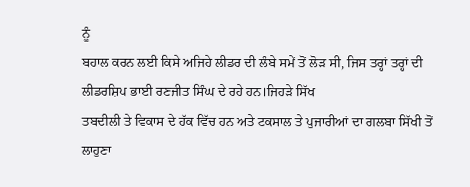ਨੂੰ
ਬਹਾਲ ਕਰਨ ਲਈ ਕਿਸੇ ਅਜਿਹੇ ਲੀਡਰ ਦੀ ਲੰਬੇ ਸਮੇਂ ਤੋਂ ਲੋੜ ਸੀ, ਜਿਸ ਤਰ੍ਹਾਂ ਤਰ੍ਹਾਂ ਦੀ ਲੀਡਰਸ਼ਿਪ ਭਾਈ ਰਣਜੀਤ ਸਿੰਘ ਦੇ ਰਹੇ ਹਨ।ਜਿਹੜੇ ਸਿੱਖ
ਤਬਦੀਲੀ ਤੇ ਵਿਕਾਸ ਦੇ ਹੱਕ ਵਿੱਚ ਹਨ ਅਤੇ ਟਕਸਾਲ ਤੇ ਪੁਜਾਰੀਆਂ ਦਾ ਗਲਬਾ ਸਿੱਖੀ ਤੋਂ ਲਾਹੁਣਾ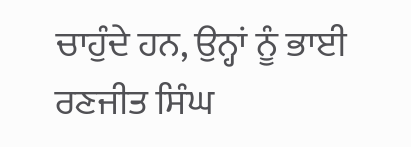ਚਾਹੁੰਦੇ ਹਨ, ਉਨ੍ਹਾਂ ਨੂੰ ਭਾਈ
ਰਣਜੀਤ ਸਿੰਘ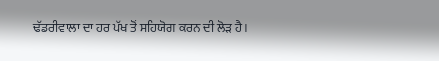ਢੱਡਰੀਵਾਲਾ ਦਾ ਹਰ ਪੱਖ ਤੋਂ ਸਹਿਯੋਗ ਕਰਨ ਦੀ ਲੋੜ ਹੈ।